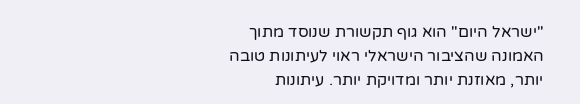"ישראל היום" הוא גוף תקשורת שנוסד מתוך האמונה שהציבור הישראלי ראוי לעיתונות טובה יותר, מאוזנת יותר ומדויקת יותר. עיתונות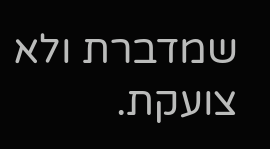שמדברת ולא צועקת.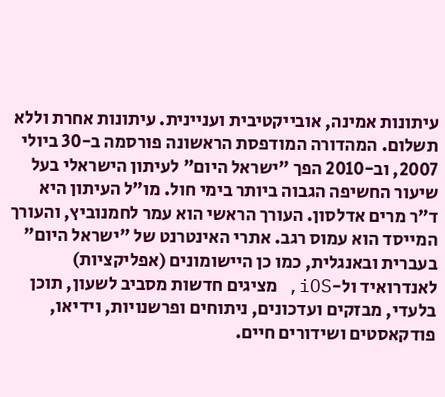עיתונות אמינה, אובייקטיבית ועניינית. עיתונות אחרת וללא תשלום. המהדורה המודפסת הראשונה פורסמה ב-30 ביולי 2007, וב-2010 הפך "ישראל היום" לעיתון הישראלי בעל שיעור החשיפה הגבוה ביותר בימי חול. מו"ל העיתון היא ד"ר מרים אדלסון. העורך הראשי הוא עמר לחמנוביץ, והעורך המייסד הוא עמוס רגב. אתרי האינטרנט של "ישראל היום" בעברית ובאנגלית, כמו כן היישומונים (אפליקציות) לאנדרואיד ול-iOS, מציגים חדשות מסביב לשעון, תוכן בלעדי, מבזקים ועדכונים, ניתוחים ופרשנויות, וידיאו, פודקאסטים ושידורים חיים.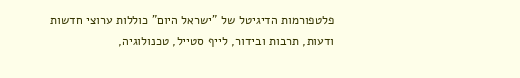פלטפורמות הדיגיטל של "ישראל היום" כוללות ערוצי חדשות ודעות, תרבות ובידור, לייף סטייל, טכנולוגיה,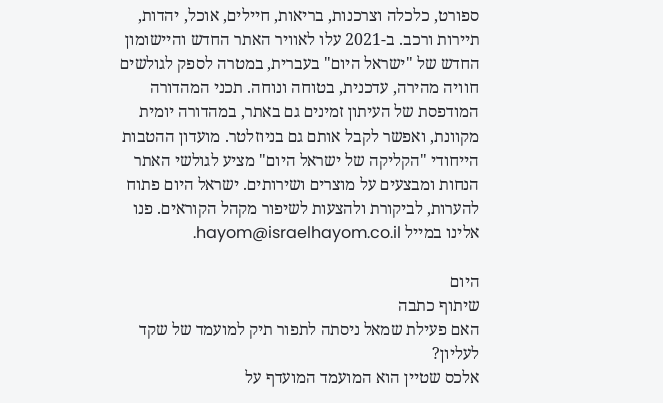ספורט, כלכלה וצרכנות, בריאות, חיילים, אוכל, יהדות, תיירות ורכב. ב-2021 עלו לאוויר האתר החדש והיישומון החדש של "ישראל היום" בעברית, במטרה לספק לגולשים חוויה מהירה, עדכנית, בטוחה ונוחה. תכני המהדורה המודפסת של העיתון זמינים גם באתר, במהדורה יומית מקוונת, ואפשר לקבל אותם גם בניוזלטר. מועדון ההטבות הייחודי "הקליקה של ישראל היום" מציע לגולשי האתר הנחות ומבצעים על מוצרים ושירותים. ישראל היום פתוח להערות, לביקורת ולהצעות לשיפור מקהל הקוראים. פנו אלינו במייל hayom@israelhayom.co.il.

היום
שיתוף כתבה
האם פעילת שמאל ניסתה לתפור תיק למועמד של שקד לעליון?
אלכס שטיין הוא המועמד המועדף על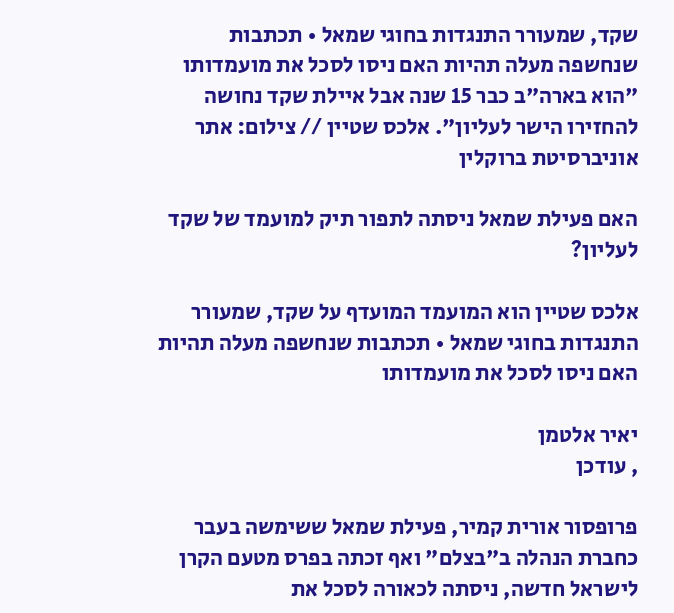שקד, שמעורר התנגדות בחוגי שמאל • תכתבות שנחשפה מעלה תהיות האם ניסו לסכל את מועמדותו
"הוא בארה"ב כבר 15 שנה אבל איילת שקד נחושה להחזירו הישר לעליון". אלכס שטיין // צילום: אתר אוניברסיטת ברוקלין

האם פעילת שמאל ניסתה לתפור תיק למועמד של שקד לעליון?

אלכס שטיין הוא המועמד המועדף על שקד, שמעורר התנגדות בחוגי שמאל • תכתבות שנחשפה מעלה תהיות האם ניסו לסכל את מועמדותו

יאיר אלטמן
, עודכן

פרופסור אורית קמיר, פעילת שמאל ששימשה בעבר כחברת הנהלה ב"בצלם" ואף זכתה בפרס מטעם הקרן לישראל חדשה, ניסתה לכאורה לסכל את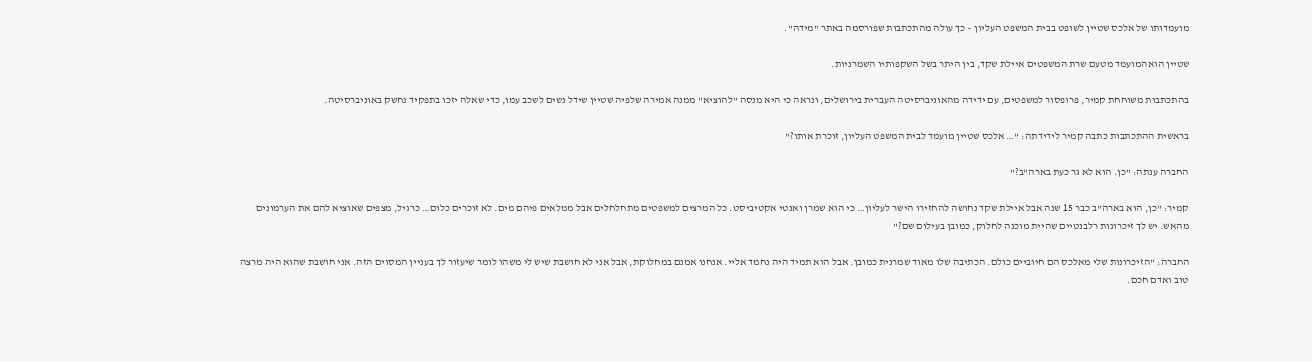מועמדותו של אלכס שטיין לשופט בבית המשפט העליון – כך עולה מהתכתבות שפורסמה באתר "מידה".

שטיין הואהמועמד מטעם שרת המשפטים איילת שקד, בין היתר בשל השקפותיו השמרניות.

בהתכתבות משוחחת קמיר, פרופסור למשפטים, עם ידידה מהאוניברסיטה העברית בירושלים, ונראה כי היא מנסה "להוציא" ממנה אמירה שלפיה שטיין שידל נשים לשכב עמו, כדי שאלה יזכו בתפקיד נחשק באוניברסיטה.

בראשית ההתכתבות כתבה קמיר לידידתה: "… אלכס שטיין מועמד לבית המשפט העליון, זוכרת אותו?"

החברה ענתה: "כן. הוא לא גר כעת בארה"ב?"

קמיר: "כן, הוא בארה"ב כבר 15 שנה אבל איילת שקד נחושה להחזירו הישר לעליון… כי הוא שמרן ואנטי אקטיביסט. כל המרצים למשפטים מתחלחלים אבל ממלאים פיהם מים. לא זוכרים כלום… כרגיל, מצפים שאוציא להם את הערמונים מהאש. יש לך זיכרונות רלבנטיים שהיית מוכנה לחלוק, כמובן בעילום שם?"

החברה: "הזיכרונות שלי מאלכס הם חיוביים כולם. הכתיבה שלו מאוד שמרנית כמובן. אבל הוא תמיד היה נחמד אליי. אנחנו אמנם במחלוקת, אבל אני לא חושבת שיש לי משהו לומר שיעזור לך בעניין המסוים הזה. אני חושבת שהוא היה מרצה טוב ואדם חכם.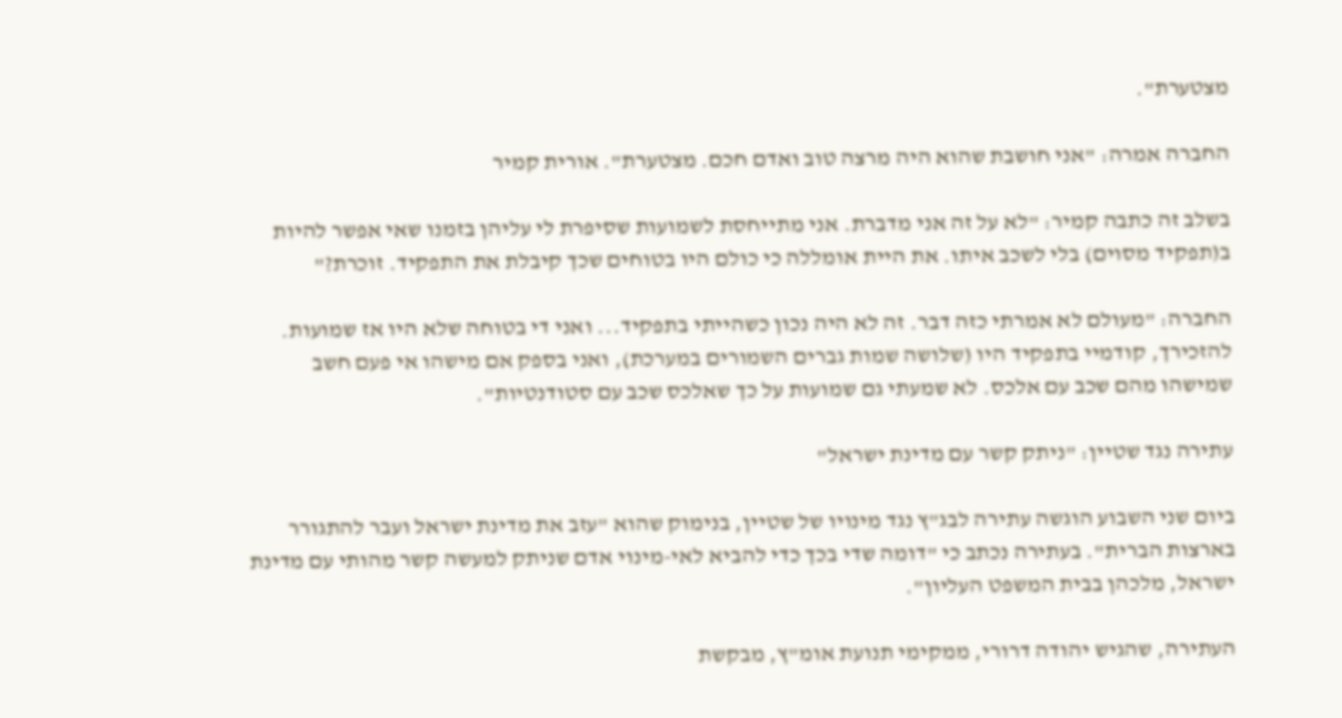מצטערת".

החברה אמרה: "אני חושבת שהוא היה מרצה טוב ואדם חכם. מצטערת". אורית קמיר

בשלב זה כתבה קמיר: "לא על זה אני מדברת. אני מתייחסת לשמועות שסיפרת לי עליהן בזמנו שאי אפשר להיות ב(תפקיד מסוים) בלי לשכב איתו. את היית אומללה כי כולם היו בטוחים שכך קיבלת את התפקיד. זוכרת?"

החברה: "מעולם לא אמרתי כזה דבר. זה לא היה נכון כשהייתי בתפקיד... ואני די בטוחה שלא היו אז שמועות. להזכירך, קודמיי בתפקיד היו (שלושה שמות גברים השמורים במערכת), ואני בספק אם מישהו אי פעם חשב שמישהו מהם שכב עם אלכס. לא שמעתי גם שמועות על כך שאלכס שכב עם סטודנטיות".

עתירה נגד שטיין: "ניתק קשר עם מדינת ישראל"

ביום שני השבוע הוגשה עתירה לבג"ץ נגד מינויו של שטיין, בנימוק שהוא "עזב את מדינת ישראל ועבר להתגורר בארצות הברית". בעתירה נכתב כי "דומה שדי בכך כדי להביא לאי-מינוי אדם שניתק למעשה קשר מהותי עם מדינת ישראל, מלכהן בבית המשפט העליון".

העתירה, שהגיש יהודה דרורי, ממקימי תנועת אומ"ץ, מבקשת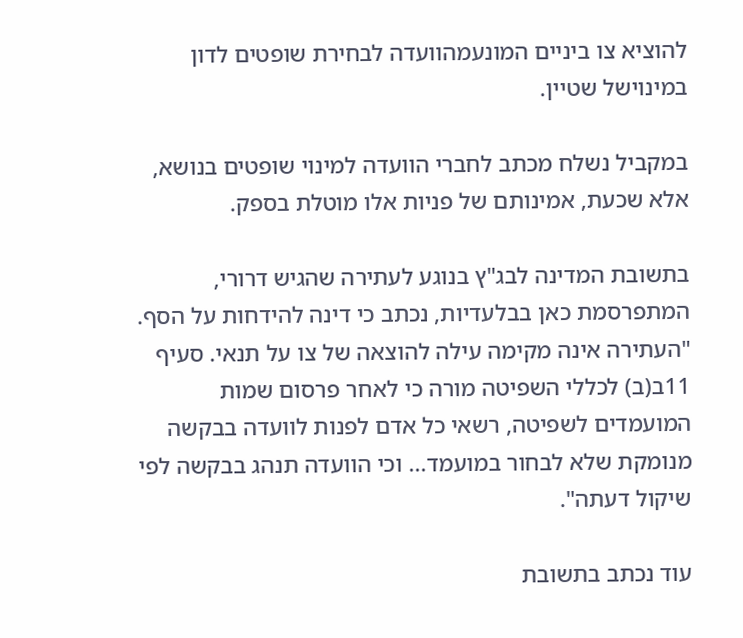להוציא צו ביניים המונעמהוועדה לבחירת שופטים לדון במינוישל שטיין.

במקביל נשלח מכתב לחברי הוועדה למינוי שופטים בנושא, אלא שכעת, אמינותם של פניות אלו מוטלת בספק.

בתשובת המדינה לבג"ץ בנוגע לעתירה שהגיש דרורי, המתפרסמת כאן בבלעדיות, נכתב כי דינה להידחות על הסף. "העתירה אינה מקימה עילה להוצאה של צו על תנאי. סעיף 11ב(ב) לכללי השפיטה מורה כי לאחר פרסום שמות המועמדים לשפיטה, רשאי כל אדם לפנות לוועדה בבקשה מנומקת שלא לבחור במועמד... וכי הוועדה תנהג בבקשה לפי שיקול דעתה".

עוד נכתב בתשובת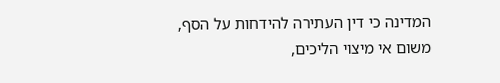המדינה כי דין העתירה להידחות על הסף, משום אי מיצוי הליכים,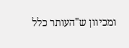ומכיוון ש"העותר כלל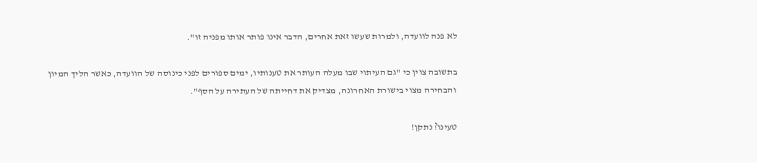לא פנה לוועדה, ולמרות שעשו זאת אחרים, הדבר אינו פותר אותו מפניה זו".

בתשובה צוין כי "גם העיתוי שבו מעלה העותר את טענותיו, ימים ספורים לפני כינוסה של הוועדה, כאשר הליך המיון והבחירה מצוי בישורת האחרונה, מצדיק את דחייתה של העתירה על הסף".

טעינו? נתקן!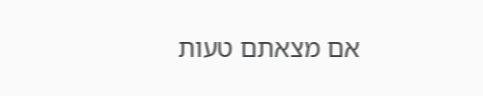אם מצאתם טעות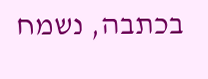בכתבה, נשמח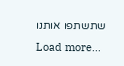שתשתפו אותנו
Load more...